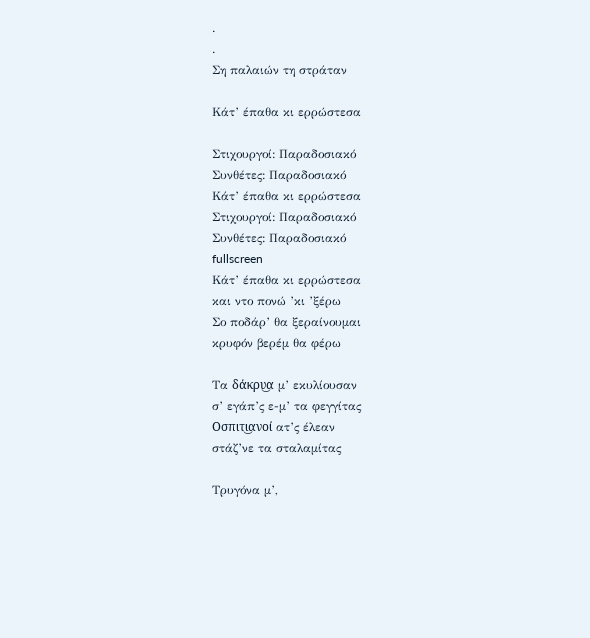.
.
Ση παλαιών τη στράταν

Κάτ’ έπαθα κι ερρώστεσα

Στιχουργοί: Παραδοσιακό
Συνθέτες: Παραδοσιακό
Κάτ’ έπαθα κι ερρώστεσα
Στιχουργοί: Παραδοσιακό
Συνθέτες: Παραδοσιακό
fullscreen
Κάτ’ έπαθα κι ερρώστεσα
και ντο πονώ ’κι ’ξέρω
Σο ποδάρ’ θα ξεραίνουμαι
κρυφόν βερέμ θα φέρω

Τα δάκρυ͜α μ’ εκυλίουσαν
σ’ εγάπ’ς ε-μ’ τα φεγγίτας
Οσπιτι͜ανοί ατ’ς έλεαν
στάζ’νε τα σταλαμίτας

Τρυγόνα μ’,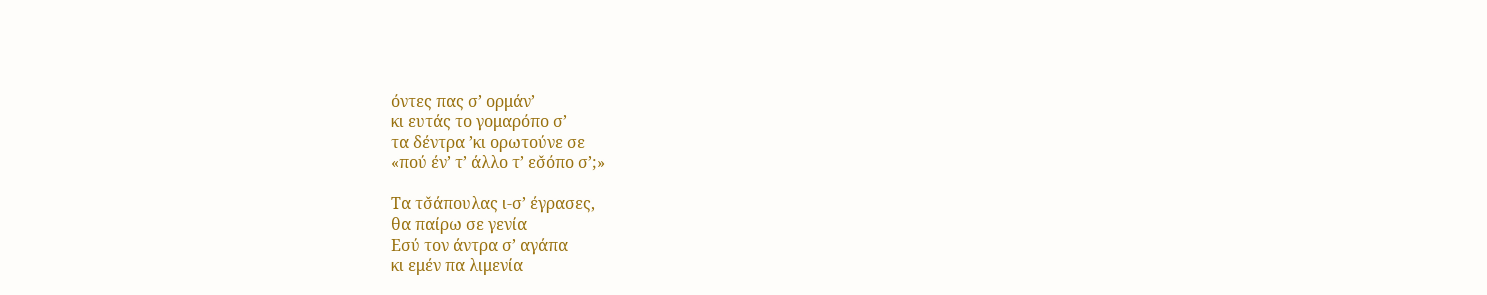όντες πας σ’ ορμάν’
κι ευτάς το γομαρόπο σ’
τα δέντρα ’κι ορωτούνε σε
«πού έν’ τ’ άλλο τ’ εσ̌όπο σ’;»

Τα τσ̌άπουλας ι-σ’ έγρασες,
θα παίρω σε γενία
Εσύ τον άντρα σ’ αγάπα
κι εμέν πα λιμενία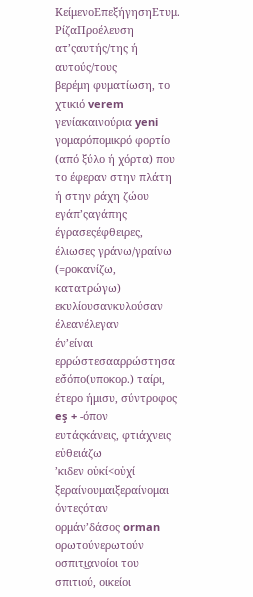ΚείμενοΕπεξήγησηΕτυμ. ΡίζαΠροέλευση
ατ’ςαυτής/της ή αυτούς/τους
βερέμη φυματίωση, το χτικιό verem
γενίακαινούρια yeni
γομαρόπομικρό φορτίο (από ξύλο ή χόρτα) που το έφεραν στην πλάτη ή στην ράχη ζώου
εγάπ’ςαγάπης
έγρασεςέφθειρες, έλιωσες γράνω/γραίνω (=ροκανίζω, κατατρώγω)
εκυλίουσανκυλούσαν
έλεανέλεγαν
έν’είναι
ερρώστεσααρρώστησα
εσ̌όπο(υποκορ.) ταίρι, έτερο ήμισυ, σύντροφος eş + -όπον
ευτάςκάνεις, φτιάχνεις εὐθειάζω
’κιδεν οὐκί<οὐχί
ξεραίνουμαιξεραίνομαι
όντεςόταν
ορμάν’δάσος orman
ορωτούνερωτούν
οσπιτι͜ανοίοι του σπιτιού, οικείοι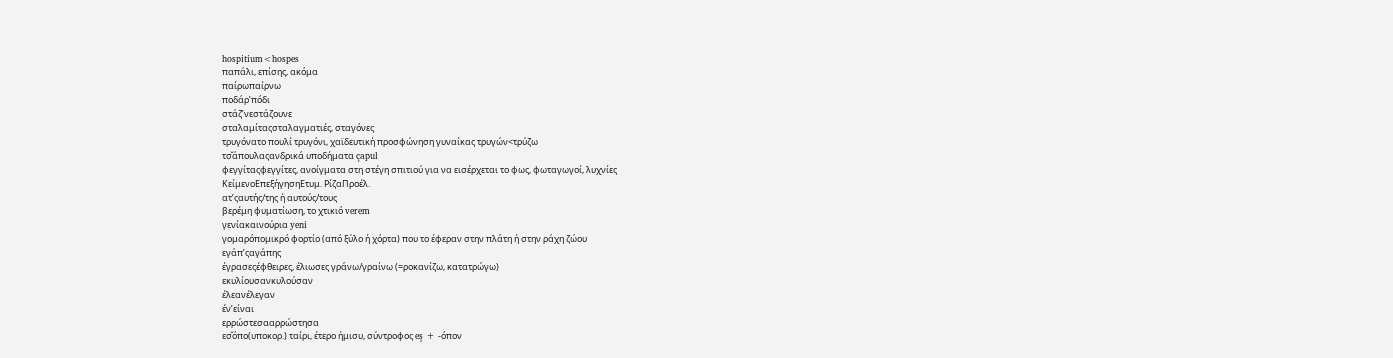hospitium<hospes
παπάλι, επίσης, ακόμα
παίρωπαίρνω
ποδάρ’πόδι
στάζ’νεστάζουνε
σταλαμίταςσταλαγματιές, σταγόνες
τρυγόνατο πουλί τρυγόνι, χαϊδευτική προσφώνηση γυναίκας τρυγών<τρύζω
τσ̌άπουλαςανδρικά υποδήματα çapul
φεγγίταςφεγγίτες, ανοίγματα στη στέγη σπιτιού για να εισέρχεται το φως, φωταγωγοί, λυχνίες
ΚείμενοΕπεξήγησηΕτυμ. ΡίζαΠροέλ.
ατ’ςαυτής/της ή αυτούς/τους
βερέμη φυματίωση, το χτικιό verem
γενίακαινούρια yeni
γομαρόπομικρό φορτίο (από ξύλο ή χόρτα) που το έφεραν στην πλάτη ή στην ράχη ζώου
εγάπ’ςαγάπης
έγρασεςέφθειρες, έλιωσες γράνω/γραίνω (=ροκανίζω, κατατρώγω)
εκυλίουσανκυλούσαν
έλεανέλεγαν
έν’είναι
ερρώστεσααρρώστησα
εσ̌όπο(υποκορ.) ταίρι, έτερο ήμισυ, σύντροφος eş + -όπον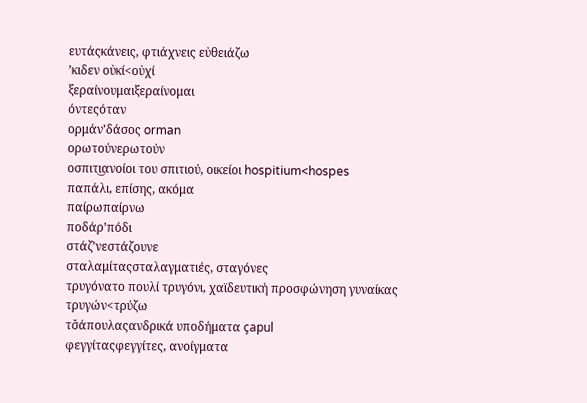ευτάςκάνεις, φτιάχνεις εὐθειάζω
’κιδεν οὐκί<οὐχί
ξεραίνουμαιξεραίνομαι
όντεςόταν
ορμάν’δάσος orman
ορωτούνερωτούν
οσπιτι͜ανοίοι του σπιτιού, οικείοι hospitium<hospes
παπάλι, επίσης, ακόμα
παίρωπαίρνω
ποδάρ’πόδι
στάζ’νεστάζουνε
σταλαμίταςσταλαγματιές, σταγόνες
τρυγόνατο πουλί τρυγόνι, χαϊδευτική προσφώνηση γυναίκας τρυγών<τρύζω
τσ̌άπουλαςανδρικά υποδήματα çapul
φεγγίταςφεγγίτες, ανοίγματα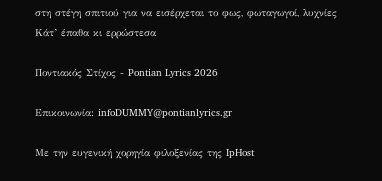στη στέγη σπιτιού για να εισέρχεται το φως, φωταγωγοί, λυχνίες
Κάτ’ έπαθα κι ερρώστεσα

Ποντιακός Στίχος - Pontian Lyrics 2026

Επικοινωνία: infoDUMMY@pontianlyrics.gr

Με την ευγενική χορηγία φιλοξενίας της IpHost